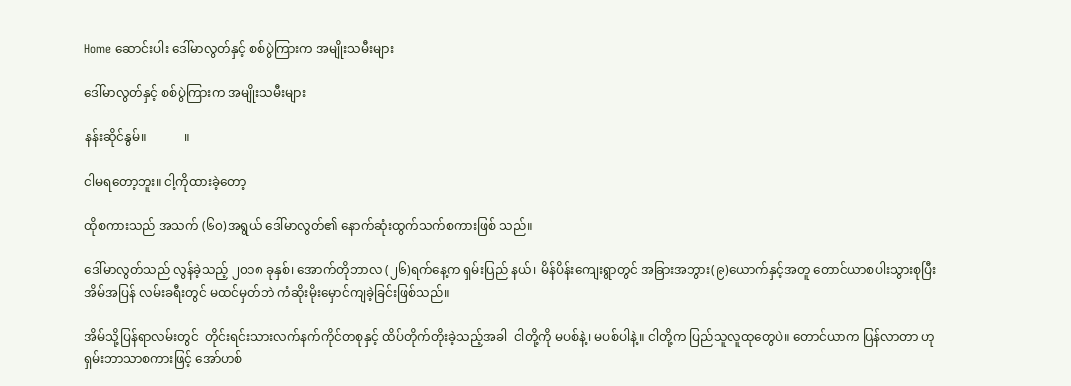Home ဆောင်းပါး ဒေါ်မာလွတ်နှင့် စစ်ပွဲကြားက အမျိုးသမီးများ

ဒေါ်မာလွတ်နှင့် စစ်ပွဲကြားက အမျိုးသမီးများ

နန်းဆိုင်နွမ်။            ။

ငါမရတော့ဘူး။ ငါ့ကိုထားခဲ့တော့

ထိုစကားသည် အသက် (၆၀)အရွယ် ဒေါ်မာလွတ်၏ နောက်ဆုံးထွက်သက်စကားဖြစ် သည်။

ဒေါ်မာလွတ်သည် လွန်ခဲ့သည့် ၂၀၁၈ ခုနှစ်၊ အောက်တိုဘာလ (၂၆)ရက်နေ့က ရှမ်းပြည် နယ်၊ မိန်ပိန်းကျေးရွာတွင် အခြားအဘွား(၉)ယောက်နှင့်အတူ တောင်ယာစပါးသွားစုပြီး အိမ်အပြန် လမ်းခရီးတွင် မထင်မှတ်ဘဲ ကံဆိုးမိုးမှောင်ကျခဲ့ခြင်းဖြစ်သည်။

အိမ်သို့ပြန်ရာလမ်းတွင်  တိုင်းရင်းသားလက်နက်ကိုင်တစုနှင့် ထိပ်တိုက်တိုးခဲ့သည့်အခါ  ငါတို့ကို မပစ်နဲ့၊ မပစ်ပါနဲ့။ ငါတို့က ပြည်သူလူထုတွေပဲ။ တောင်ယာက ပြန်လာတာ ဟု ရှမ်းဘာသာစကားဖြင့် အော်ဟစ်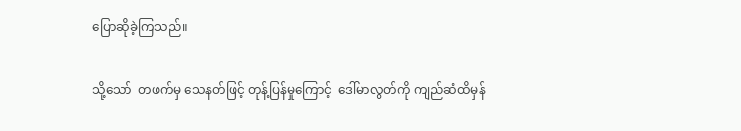ပြောဆိုခဲ့ကြသည်။

သို့သော်  တဖက်မှ သေနတ်ဖြင့် တုန့်ပြန်မှုကြောင့်  ဒေါ်မာလွတ်ကို ကျည်ဆံထိမှန်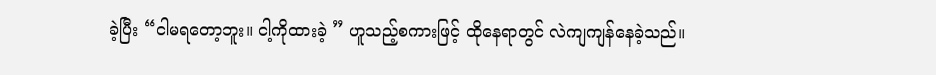ခဲ့ပြီး “ငါမရတော့ဘူး။ ငါ့ကိုထားခဲ့ ” ဟူသည့်စကားဖြင့် ထိုနေရာတွင် လဲကျကျန်နေခဲ့သည်။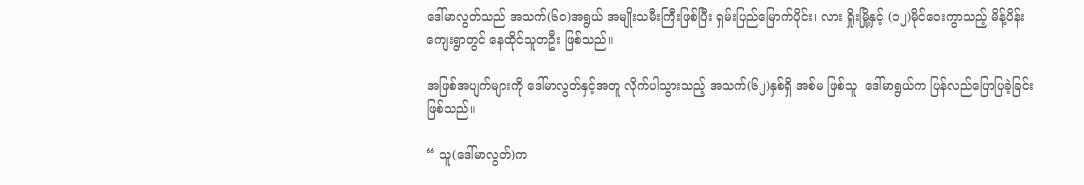ဒေါ်မာလွတ်သည် အသက်(၆၀)အရွယ် အမျိုးသမီးကြီးဖြစ်ပြီး ရှမ်းပြည်မြောက်ပိုင်း၊ လား ရှိုးမြို့နှင့် (၁၂)မိုင်ဝေးကွာသည့် မိန့်ပိန်းကျေးရွာတွင် နေထိုင်သူတဦး ဖြစ်သည်။

အဖြစ်အပျက်များကို ဒေါ်မာလွတ်နှင့်အတူ လိုက်ပါသွားသည့် အသက်(၆၂)နှစ်ရှိ အစ်မ ဖြစ်သူ  ဒေါ်မာရွယ်က ပြန်လည်ပြောပြခဲ့ခြင်းဖြစ်သည်။

“ သူ(ဒေါ်မာလွတ်)က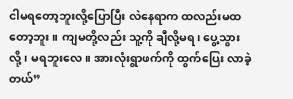ငါမရတော့ဘူးလို့ပြောပြီး လဲနေရာက ထလည်းမထတော့ဘူး။ ကျမတို့လည်း သူ့ကို ချီလို့မရ၊ ပွေ့သွားလို့၊ မရဘူးလေ။ အားလုံးရွာဖက်ကို ထွက်ပြေး လာခဲ့တယ်”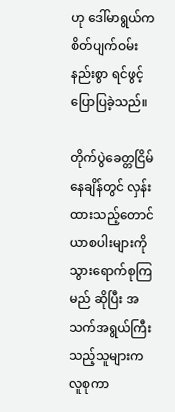ဟု ဒေါ်မာရွယ်က စိတ်ပျက်ဝမ်းနည်းစွာ ရင်ဖွင့်ပြောပြခဲ့သည်။

တိုက်ပွဲခေတ္တငြိမ်နေချိန်တွင် လှန်းထားသည့်တောင်ယာစပါးများကို သွားရောက်စုကြမည် ဆိုပြီး အသက်အရွယ်ကြီးသည့်သူများက လူစုကာ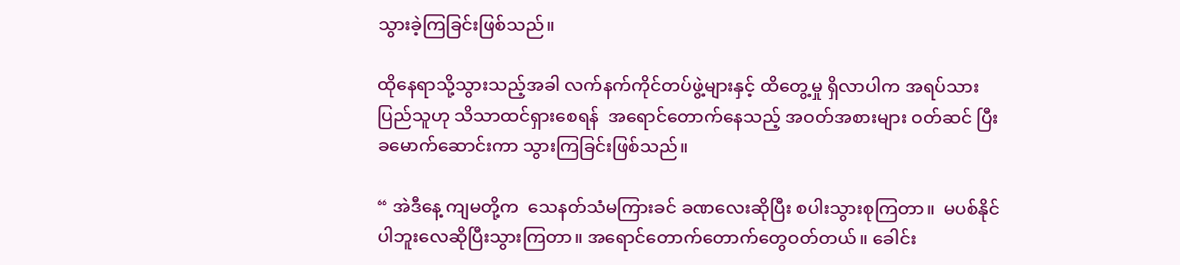သွားခဲ့ကြခြင်းဖြစ်သည်။

ထိုနေရာသို့သွားသည့်အခါ လက်နက်ကိုင်တပ်ဖွဲ့များနှင့် ထိတွေ့မှု ရှိလာပါက အရပ်သား ပြည်သူဟု သိသာထင်ရှားစေရန်  အရောင်တောက်နေသည့် အဝတ်အစားများ ဝတ်ဆင် ပြီး  ခမောက်ဆောင်းကာ သွားကြခြင်းဖြစ်သည်။

“ အဲဒီနေ့ ကျမတို့က  သေနတ်သံမကြားခင် ခဏလေးဆိုပြီး စပါးသွားစုကြတာ။  မပစ်နိုင် ပါဘူးလေဆိုပြီးသွားကြတာ။ အရောင်တောက်တောက်တွေဝတ်တယ်။ ခေါင်း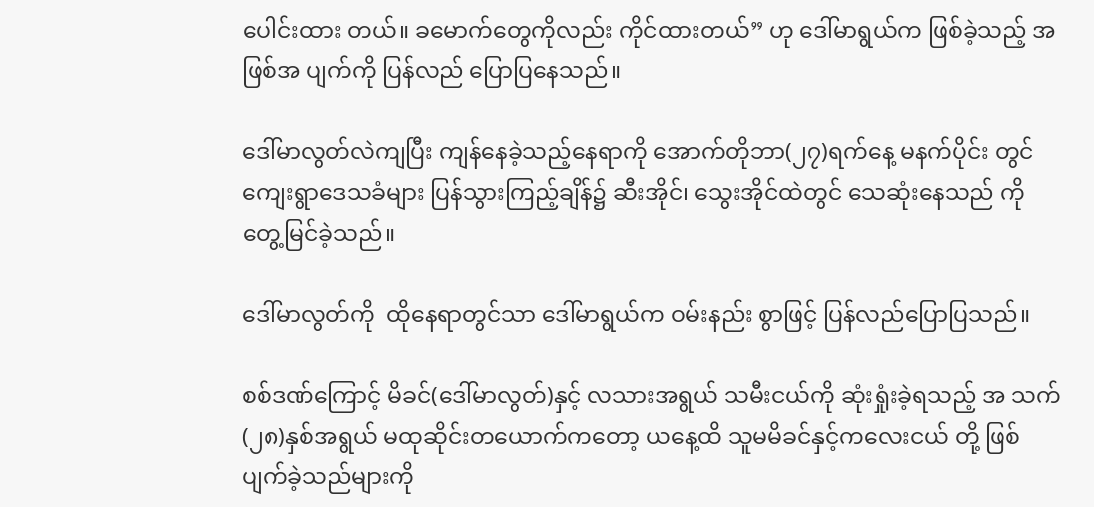ပေါင်းထား တယ်။ ခမောက်တွေကိုလည်း ကိုင်ထားတယ်” ဟု ဒေါ်မာရွယ်က ဖြစ်ခဲ့သည့် အဖြစ်အ ပျက်ကို ပြန်လည် ပြောပြနေသည်။

ဒေါ်မာလွတ်လဲကျပြီး ကျန်နေခဲ့သည့်နေရာကို အောက်တိုဘာ(၂၇)ရက်နေ့ မနက်ပိုင်း တွင် ကျေးရွာဒေသခံများ ပြန်သွားကြည့်ချိန်၌ ဆီးအိုင်၊ သွေးအိုင်ထဲတွင် သေဆုံးနေသည် ကို တွေ့မြင်ခဲ့သည်။

ဒေါ်မာလွတ်ကို  ထိုနေရာတွင်သာ ဒေါ်မာရွယ်က ဝမ်းနည်း စွာဖြင့် ပြန်လည်ပြောပြသည်။

စစ်ဒဏ်ကြောင့် မိခင်(ဒေါ်မာလွတ်)နှင့် လသားအရွယ် သမီးငယ်ကို ဆုံးရှုံးခဲ့ရသည့် အ သက်(၂၈)နှစ်အရွယ် မထုဆိုင်းတယောက်ကတော့ ယနေ့ထိ သူမမိခင်နှင့်ကလေးငယ် တို့ ဖြစ်ပျက်ခဲ့သည်များကို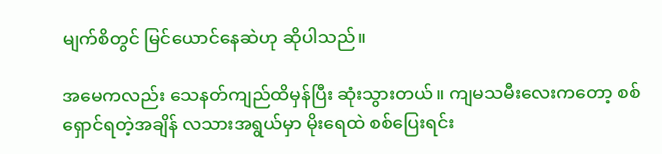မျက်စိတွင် မြင်ယောင်နေဆဲဟု ဆိုပါသည်။

အမေကလည်း သေနတ်ကျည်ထိမှန်ပြီး ဆုံးသွားတယ်။ ကျမသမီးလေးကတော့ စစ် ရှောင်ရတဲ့အချိန် လသားအရွယ်မှာ မိုးရေထဲ စစ်ပြေးရင်း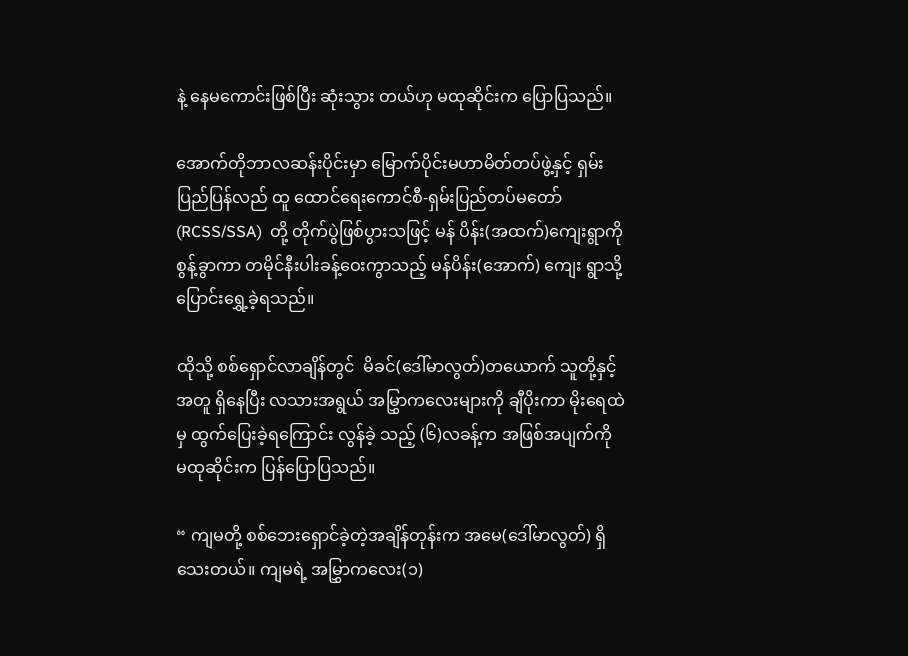နဲ့ နေမကောင်းဖြစ်ပြီး ဆုံးသွား တယ်ဟု မထုဆိုင်းက ပြောပြသည်။

အောက်တိုဘာလဆန်းပိုင်းမှာ မြောက်ပိုင်းမဟာမိတ်တပ်ဖွဲ့နှင့် ရှမ်းပြည်ပြန်လည် ထူ ထောင်ရေးကောင်စီ-ရှမ်းပြည်တပ်မတော်  (RCSS/SSA)  တို့ တိုက်ပွဲဖြစ်ပွားသဖြင့် မန် ပိန်း(အထက်)ကျေးရွာကိုစွန့်ခွာကာ တမိုင်နီးပါးခန့်ဝေးကွာသည့် မန်ပိန်း(အောက်) ကျေး ရွာသို့ ပြောင်းရွှေ့ခဲ့ရသည်။

ထိုသို့ စစ်ရှောင်လာချိန်တွင်  မိခင်(ဒေါ်မာလွတ်)တယောက် သူတို့နှင့်အတူ ရှိနေပြီး လသားအရွယ် အမြွှာကလေးများကို ချီပိုးကာ မိုးရေထဲမှ ထွက်ပြေးခဲ့ရကြောင်း လွန်ခဲ့ သည့် (၆)လခန့်က အဖြစ်အပျက်ကို မထုဆိုင်းက ပြန်ပြောပြသည်။

“ ကျမတို့ စစ်ဘေးရှောင်ခဲ့တဲ့အချိန်တုန်းက အမေ(ဒေါ်မာလွတ်) ရှိသေးတယ်။ ကျမရဲ့ အမြွှာကလေး(၁)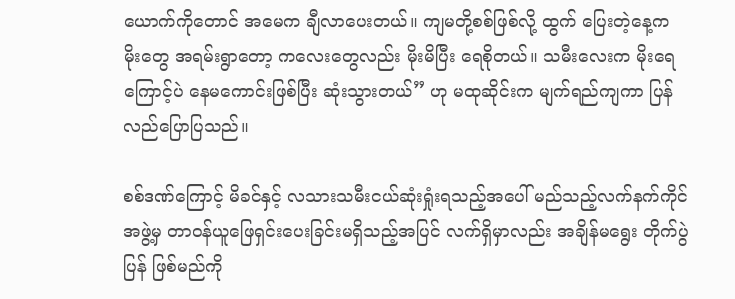ယောက်ကိုတောင် အမေက ချီလာပေးတယ်။ ကျမတို့စစ်ဖြစ်လို့ ထွက် ပြေးတဲ့နေ့က မိုးတွေ အရမ်းရွာတော့ ကလေးတွေလည်း မိုးမိပြီး ရေစိုတယ်။ သမီးလေးက မိုးရေကြောင့်ပဲ နေမကောင်းဖြစ်ပြီး ဆုံးသွားတယ်” ဟု မထုဆိုင်းက မျက်ရည်ကျကာ ပြန်လည်ပြောပြသည်။

စစ်ဒဏ်ကြောင့် မိခင်နှင့် လသားသမီးငယ်ဆုံးရှုံးရသည့်အပေါ် မည်သည့်လက်နက်ကိုင် အဖွဲ့မှ တာဝန်ယူဖြေရှင်းပေးခြင်းမရှိသည့်အပြင် လက်ရှိမှာလည်း အချိန်မရွေး တိုက်ပွဲပြန် ဖြစ်မည်ကို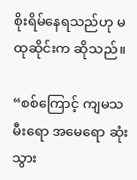စိုးရိမ်နေရသည်ဟု မထုဆိုင်းက ဆိုသည်။

“စစ်ကြောင့် ကျမသမီးရော အမေရော ဆုံးသွား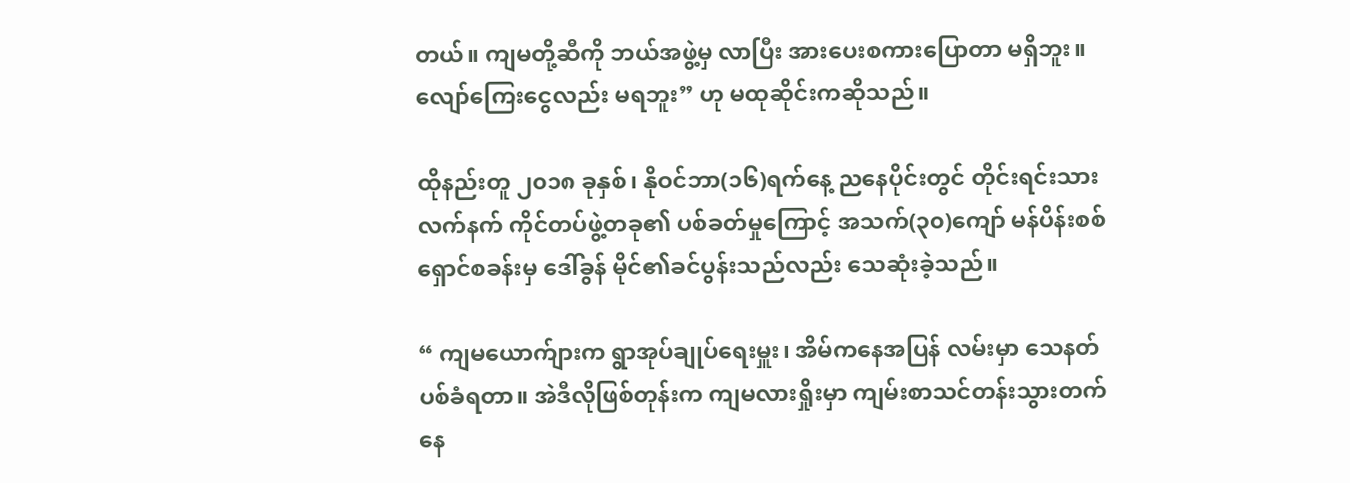တယ်။ ကျမတို့ဆီကို ဘယ်အဖွဲ့မှ လာပြီး အားပေးစကားပြောတာ မရှိဘူး။  လျော်ကြေးငွေလည်း မရဘူး” ဟု မထုဆိုင်းကဆိုသည်။

ထိုနည်းတူ ၂၀၁၈ ခုနှစ်၊ နိုဝင်ဘာ(၁၆)ရက်နေ့ ညနေပိုင်းတွင် တိုင်းရင်းသားလက်နက် ကိုင်တပ်ဖွဲ့တခု၏ ပစ်ခတ်မှုကြောင့် အသက်(၃၀)ကျော် မန်ပိန်းစစ်ရှောင်စခန်းမှ ဒေါ်ခွန် မိုင်၏ခင်ပွန်းသည်လည်း သေဆုံးခဲ့သည်။

“ ကျမယောက်ျားက ရွာအုပ်ချုပ်ရေးမှူး၊ အိမ်ကနေအပြန် လမ်းမှာ သေနတ်ပစ်ခံရတာ။ အဲဒီလိုဖြစ်တုန်းက ကျမလားရှိုးမှာ ကျမ်းစာသင်တန်းသွားတက်နေ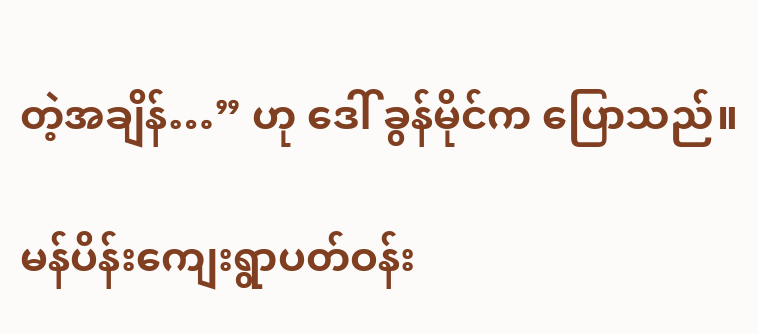တဲ့အချိန်…” ဟု ဒေါ် ခွန်မိုင်က ပြောသည်။

မန်ပိန်းကျေးရွာပတ်ဝန်း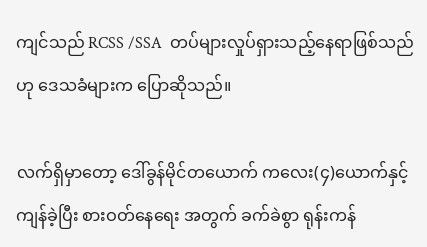ကျင်သည် RCSS /SSA  တပ်များလှုပ်ရှားသည့်နေရာဖြစ်သည်   ဟု ဒေသခံများက ပြောဆိုသည်။

လက်ရှိမှာတော့ ဒေါ်ခွန်မိုင်တယောက် ကလေး(၄)ယောက်နှင့်ကျန်ခဲ့ပြီး စားဝတ်နေရေး အတွက် ခက်ခဲစွာ ရုန်းကန်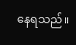နေရသည်။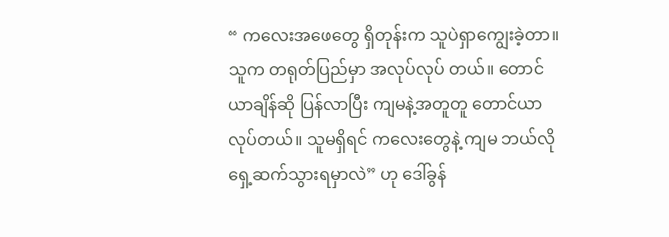“ ကလေးအဖေတွေ ရှိတုန်းက သူပဲရှာကျွေးခဲ့တာ။ သူက တရုတ်ပြည်မှာ အလုပ်လုပ် တယ်။ တောင်ယာချိန်ဆို ပြန်လာပြီး ကျမနဲ့အတူတူ တောင်ယာလုပ်တယ်။ သူမရှိရင် ကလေးတွေနဲ့ ကျမ ဘယ်လို ရှေ့ဆက်သွားရမှာလဲ” ဟု ဒေါ်ခွန်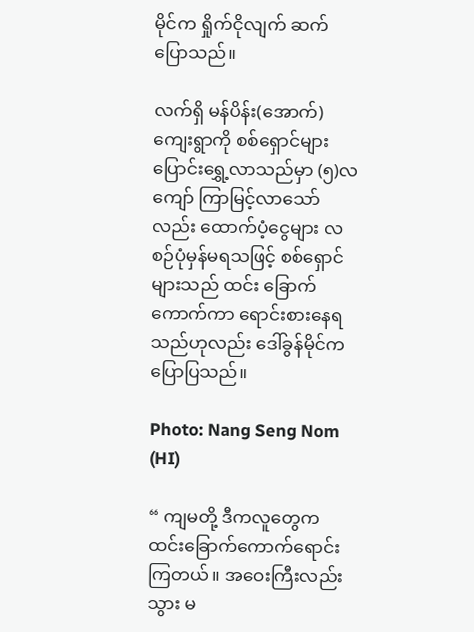မိုင်က ရှိုက်ငိုလျက် ဆက် ပြောသည်။

လက်ရှိ မန်ပိန်း(အောက်)ကျေးရွာကို စစ်ရှောင်များပြောင်းရွှေ့လာသည်မှာ (၅)လကျော် ကြာမြင့်လာသော်လည်း ထောက်ပံ့ငွေများ လစဉ်ပုံမှန်မရသဖြင့် စစ်ရှောင်များသည် ထင်း ခြောက်ကောက်ကာ ရောင်းစားနေရသည်ဟုလည်း ဒေါ်ခွန်မိုင်က ပြောပြသည်။

Photo: Nang Seng Nom (HI)

“ ကျမတို့ ဒီကလူတွေက ထင်းခြောက်ကောက်ရောင်းကြတယ်။ အဝေးကြီးလည်း သွား မ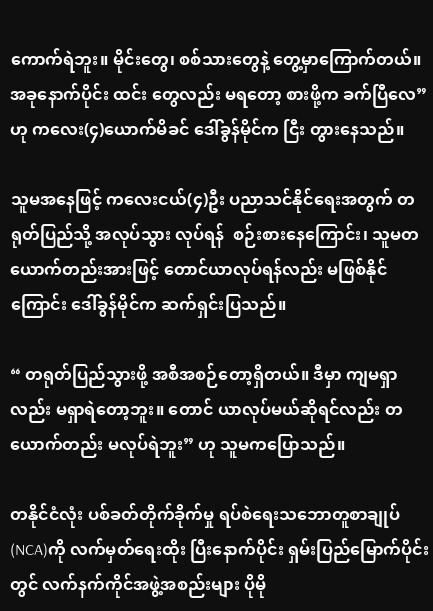ကောက်ရဲဘူး။ မိုင်းတွေ၊ စစ်သားတွေနဲ့ တွေ့မှာကြောက်တယ်။ အခုနောက်ပိုင်း ထင်း တွေလည်း မရတော့ စားဖို့က ခက်ပြီလေ” ဟု ကလေး(၄)ယောက်မိခင် ဒေါ်ခွန်မိုင်က ငြီး တွားနေသည်။

သူမအနေဖြင့် ကလေးငယ်(၄)ဦး ပညာသင်နိုင်ရေးအတွက် တရုတ်ပြည်သို့ အလုပ်သွား လုပ်ရန်  စဉ်းစားနေကြောင်း၊ သူမတယောက်တည်းအားဖြင့် တောင်ယာလုပ်ရန်လည်း မဖြစ်နိုင်ကြောင်း ဒေါ်ခွန်မိုင်က ဆက်ရှင်းပြသည်။

“ တရုတ်ပြည်သွားဖို့ အစီအစဉ်တော့ရှိတယ်။ ဒီမှာ ကျမရှာလည်း မရှာရဲတော့ဘူး။ တောင် ယာလုပ်မယ်ဆိုရင်လည်း တယောက်တည်း မလုပ်ရဲဘူး” ဟု သူမကပြောသည်။

တနိုင်ငံလုံး ပစ်ခတ်တိုက်ခိုက်မှု ရပ်စဲရေးသဘောတူစာချုပ် (NCA)ကို လက်မှတ်ရေးထိုး ပြီးနောက်ပိုင်း ရှမ်းပြည်မြောက်ပိုင်းတွင် လက်နက်ကိုင်အဖွဲ့အစည်းများ ပိုမို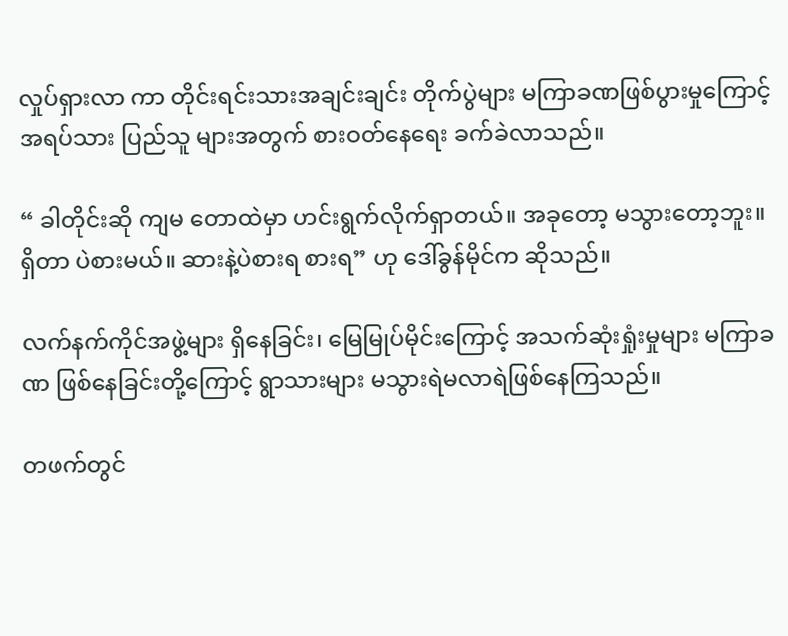လှုပ်ရှားလာ ကာ တိုင်းရင်းသားအချင်းချင်း တိုက်ပွဲများ မကြာခဏဖြစ်ပွားမှုကြောင့် အရပ်သား ပြည်သူ များအတွက် စားဝတ်နေရေး ခက်ခဲလာသည်။

“ ခါတိုင်းဆို ကျမ တောထဲမှာ ဟင်းရွက်လိုက်ရှာတယ်။ အခုတော့ မသွားတော့ဘူး။ ရှိတာ ပဲစားမယ်။ ဆားနဲ့ပဲစားရ စားရ” ဟု ဒေါ်ခွန်မိုင်က ဆိုသည်။

လက်နက်ကိုင်အဖွဲ့များ ရှိနေခြင်း၊ မြေမြုပ်မိုင်းကြောင့် အသက်ဆုံးရှုံးမှုများ မကြာခဏ ဖြစ်နေခြင်းတို့ကြောင့် ရွာသားများ မသွားရဲမလာရဲဖြစ်နေကြသည်။

တဖက်တွင်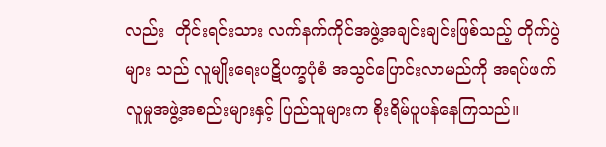လည်း  တိုင်းရင်းသား လက်နက်ကိုင်အဖွဲ့အချင်းချင်းဖြစ်သည့် တိုက်ပွဲများ သည် လူမျိုးရေးပဋိပက္ခပုံစံ အသွင်ပြောင်းလာမည်ကို အရပ်ဖက် လူမှုအဖွဲ့အစည်းများနှင့် ပြည်သူများက စိုးရိမ်ပူပန်နေကြသည်။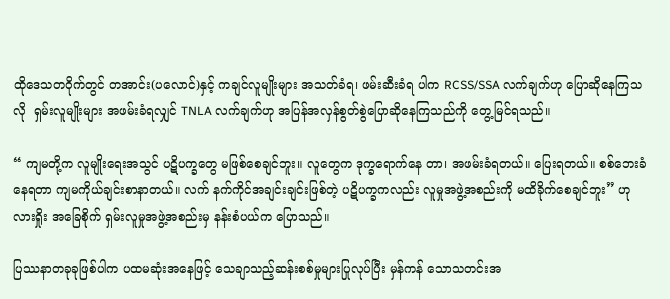ထိုဒေသတဝိုက်တွင် တအာင်း(ပလောင်)နှင့် ကချင်လူမျိုးများ အသတ်ခံရ၊ ဖမ်းဆီးခံရ ပါက RCSS/SSA လက်ချက်ဟု ပြောဆိုနေကြသလို  ရှမ်းလူမျိုးများ အဖမ်းခံရလျှင် TNLA လက်ချက်ဟု အပြန်အလှန်စွတ်စွဲပြောဆိုနေကြသည်ကို တွေ့မြင်ရသည်။

“ ကျမတို့က လူမျိုးရေးအသွင် ပဋိပက္ခတွေ မဖြစ်စေချင်ဘူး။ လူတွေက ဒုက္ခရောက်နေ တာ၊ အဖမ်းခံရတယ်။ ပြေးရတယ်။ စစ်ဘေးခံနေရတာ ကျမကိုယ်ချင်းစာနာတယ်။ လက် နက်ကိုင်အချင်းချင်းဖြစ်တဲ့ ပဋိပက္ခကလည်း လူမှုအဖွဲ့အစည်းကို မထိခိုက်စေချင်ဘူး” ဟု လားရှိုး အခြေစိုက် ရှမ်းလူမှုအဖွဲ့အစည်းမှ နန်းစံပယ်က ပြောသည်။

ပြဿနာတခုခုဖြစ်ပါက ပထမဆုံးအနေဖြင့် သေချာသည့်ဆန်းစစ်မှုများပြုလုပ်ပြီး မှန်ကန် သောသတင်းအ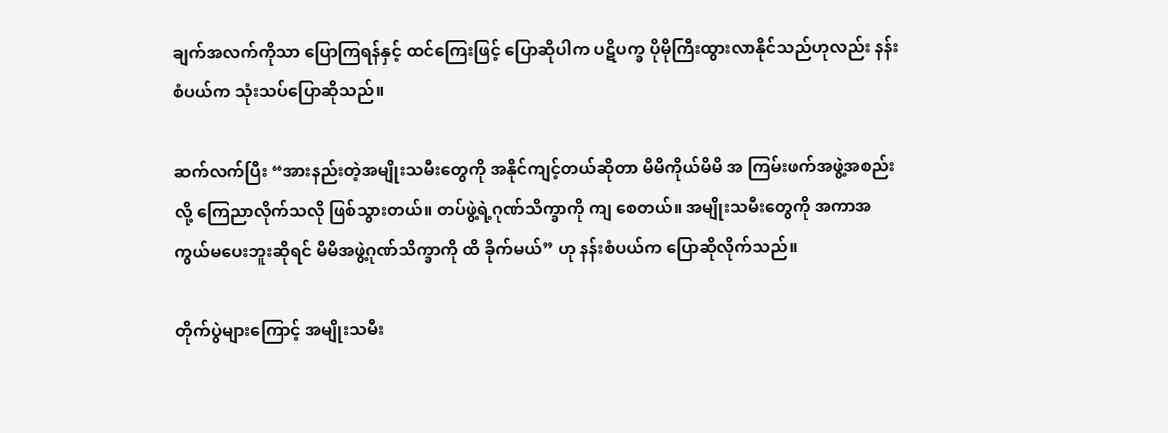ချက်အလက်ကိုသာ ပြောကြရန်နှင့် ထင်ကြေးဖြင့် ပြောဆိုပါက ပဋိပက္ခ ပိုမိုကြီးထွားလာနိုင်သည်ဟုလည်း နန်းစံပယ်က သုံးသပ်ပြောဆိုသည်။

ဆက်လက်ပြီး “အားနည်းတဲ့အမျိုးသမီးတွေကို အနိုင်ကျင့်တယ်ဆိုတာ မိမိကိုယ်မိမိ အ ကြမ်းဖက်အဖွဲ့အစည်းလို့ ကြေညာလိုက်သလို ဖြစ်သွားတယ်။ တပ်ဖွဲ့ရဲ့ဂုဏ်သိက္ခာကို ကျ စေတယ်။ အမျိုးသမီးတွေကို အကာအကွယ်မပေးဘူးဆိုရင် မိမိအဖွဲ့ဂုဏ်သိက္ခာကို ထိ ခိုက်မယ်” ဟု နန်းစံပယ်က ပြောဆိုလိုက်သည်။

တိုက်ပွဲများကြောင့် အမျိုးသမီး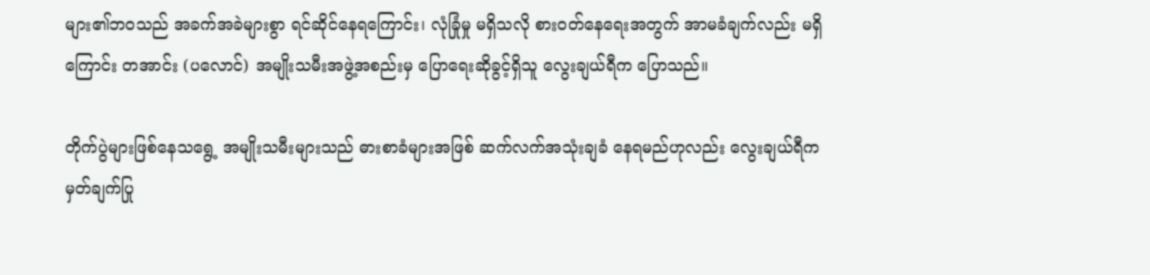များ၏ဘဝသည် အခက်အခဲများစွာ ရင်ဆိုင်နေရကြောင်း၊ လုံခြုံမှု မရှိသလို စားဝတ်နေရေးအတွက် အာမခံချက်လည်း မရှိကြောင်း တအာင်း (ပလောင်) အမျိုးသမီးအဖွဲ့အစည်းမှ ပြောရေးဆိုခွင့်ရှိသူ လွေးချယ်ရီက ပြောသည်။

တိုက်ပွဲများဖြစ်နေသရွေ့ အမျိုးသမီးများသည် ဓားစာခံများအဖြစ် ဆက်လက်အသုံးချခံ နေရမည်ဟုလည်း လွေးချယ်ရီက  မှတ်ချက်ပြု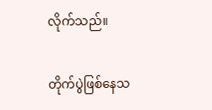လိုက်သည်။

တိုက်ပွဲဖြစ်နေသ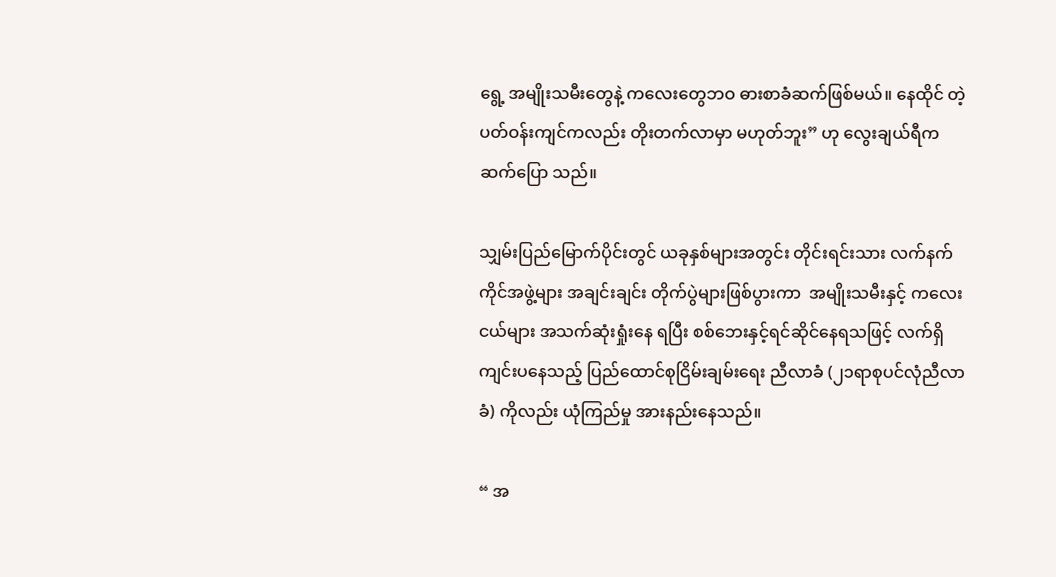ရွေ့ အမျိုးသမီးတွေနဲ့ ကလေးတွေဘဝ ဓားစာခံဆက်ဖြစ်မယ်။ နေထိုင် တဲ့ပတ်ဝန်းကျင်ကလည်း တိုးတက်လာမှာ မဟုတ်ဘူး” ဟု လွေးချယ်ရီက ဆက်ပြော သည်။

သျှမ်းပြည်မြောက်ပိုင်းတွင် ယခုနှစ်များအတွင်း တိုင်းရင်းသား လက်နက်ကိုင်အဖွဲ့များ အချင်းချင်း တိုက်ပွဲများဖြစ်ပွားကာ  အမျိုးသမီးနှင့် ကလေးငယ်များ အသက်ဆုံးရှုံးနေ ရပြီး စစ်ဘေးနှင့်ရင်ဆိုင်နေရသဖြင့် လက်ရှိကျင်းပနေသည့် ပြည်ထောင်စုငြိမ်းချမ်းရေး ညီလာခံ (၂၁ရာစုပင်လုံညီလာခံ) ကိုလည်း ယုံကြည်မှု အားနည်းနေသည်။

“ အ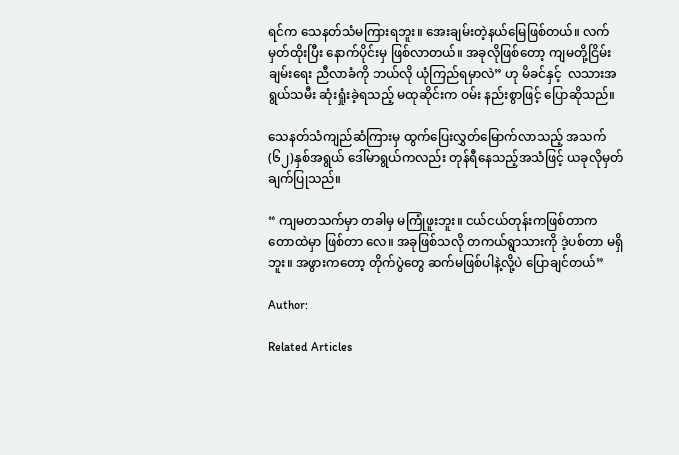ရင်က သေနတ်သံမကြားရဘူး။ အေးချမ်းတဲ့နယ်မြေဖြစ်တယ်။ လက်မှတ်ထိုးပြီး နောက်ပိုင်းမှ ဖြစ်လာတယ်။ အခုလိုဖြစ်တော့ ကျမတို့ငြိမ်းချမ်းရေး ညီလာခံကို ဘယ်လို ယုံကြည်ရမှာလဲ” ဟု မိခင်နှင့်  လသားအရွယ်သမီး ဆုံးရှုံးခဲ့ရသည့် မထုဆိုင်းက ဝမ်း နည်းစွာဖြင့် ပြောဆိုသည်။

သေနတ်သံကျည်ဆံကြားမှ ထွက်ပြေးလွှတ်မြောက်လာသည့် အသက်(၆၂)နှစ်အရွယ် ဒေါ်မာရွယ်ကလည်း တုန်ရီနေသည့်အသံဖြင့် ယခုလိုမှတ်ချက်ပြုသည်။

“ ကျမတသက်မှာ တခါမှ မကြုံဖူးဘူး။ ငယ်ငယ်တုန်းကဖြစ်တာက တောထဲမှာ ဖြစ်တာ လေ။ အခုဖြစ်သလို တကယ်ရွာသားကို ဒဲ့ပစ်တာ မရှိဘူး။ အဖွားကတော့ တိုက်ပွဲတွေ ဆက်မဖြစ်ပါနဲ့လို့ပဲ ပြောချင်တယ်”

Author:

Related Articles